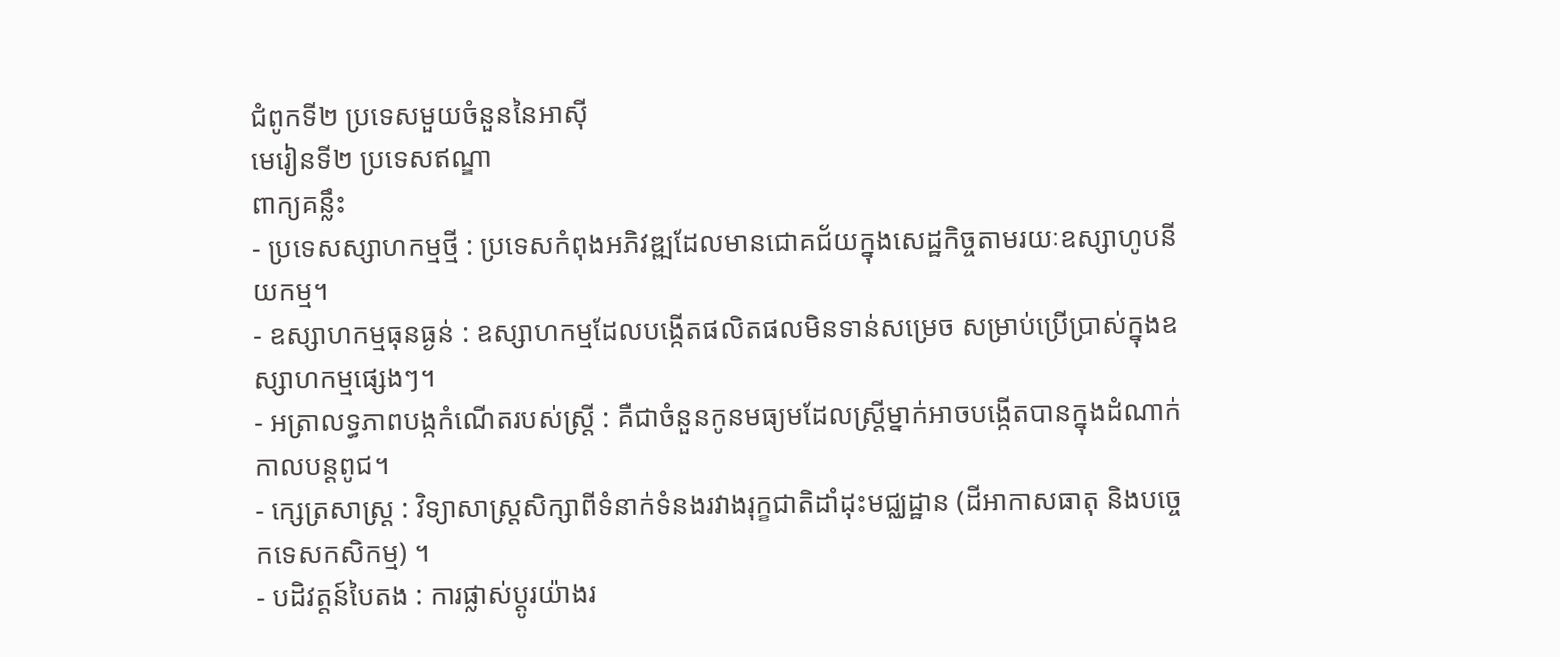ជំពូកទី២ ប្រទេសមួយចំនួននៃអាស៊ី
មេរៀនទី២ ប្រទេសឥណ្ឌា
ពាក្យគន្លឹះ
- ប្រទេសស្សាហកម្មថ្មី : ប្រទេសកំពុងអភិវឌ្ឍដែលមានជោគជ័យក្នុងសេដ្ឋកិច្ចតាមរយៈឧស្សាហូបនីយកម្ម។
- ឧស្សាហកម្មធុនធ្ងន់ : ឧស្សាហកម្មដែលបង្កើតផលិតផលមិនទាន់សម្រេច សម្រាប់ប្រើប្រាស់ក្នុងឧស្សាហកម្មផ្សេងៗ។
- អត្រាលទ្ធភាពបង្កកំណើតរបស់ស្ត្រី : គឺជាចំនួនកូនមធ្យមដែលស្ត្រីម្នាក់អាចបង្កើតបានក្នុងដំណាក់កាលបន្តពូជ។
- ក្សេត្រសាស្ត្រ : វិទ្យាសាស្ត្រសិក្សាពីទំនាក់ទំនងរវាងរុក្ខជាតិដាំដុះមជ្ឈដ្ឋាន (ដីអាកាសធាតុ និងបច្ចេកទេសកសិកម្ម) ។
- បដិវត្តន៍បៃតង : ការផ្លាស់ប្តូរយ៉ាងរ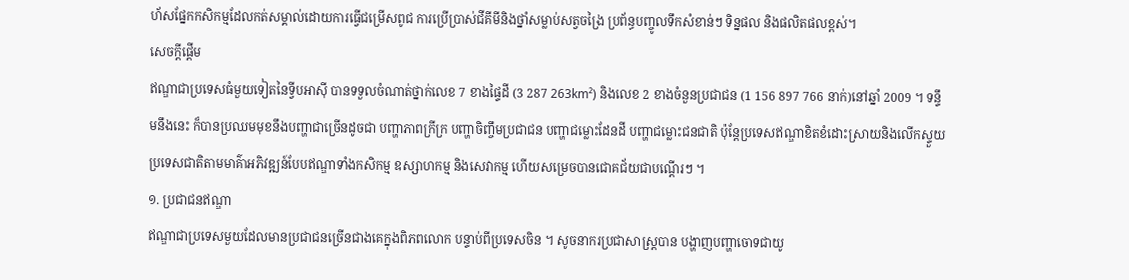ហ័សផ្នែកកសិកម្មដែលកត់សម្គាល់ដោយការធ្វើជម្រើសពូជ ការប្រើប្រាស់ជីគីមីនិងថ្នាំសម្លាប់សត្វចង្រៃ ប្រព័ន្ធបញ្ចូលទឹកសំខាន់ៗ ទិន្នផល និងផលិតផលខ្ពស់។
សេចក្ដីផ្ដើម
ឥណ្ឌាជាប្រទេសធំមួយទៀតនៃទ្វីបអាស៊ី បានទទួលចំណាត់ថ្នាក់លេខ 7 ខាងផ្ទៃដី (3 287 263km²) និងលេខ 2 ខាងចំនួនប្រជាជន (1 156 897 766 នាក់)នៅឆ្នាំ 2009 ។ ទន្ទឹមនឹងនេះ ក៏បានប្រឈមមុខនឹងបញ្ហាជាច្រើនដូចជា បញ្ហាភាពក្រីក្រ បញ្ហាចិញ្ចឹមប្រជាជន បញ្ហាជម្លោះដែនដី បញ្ហាជម្លោះជនជាតិ ប៉ុន្តែប្រទេសឥណ្ឌាខិតខំដោះស្រាយនិងលើកស្ទួយប្រទេសជាតិតាមមាគ៌ាអភិវឌ្ឍន៍បែបឥណ្ឌាទាំងកសិកម្ម ឧស្សាហកម្ម និងសេវាកម្ម ហើយសម្រេចបានជោគជ័យជាបណ្តើរៗ ។
១. ប្រជាជនឥណ្ឌា
ឥណ្ឌាជាប្រទេសមួយដែលមានប្រជាជនច្រើនជាងគេក្នុងពិភពលោក បន្ទាប់ពីប្រទេសចិន ។ សូចនាករប្រជាសាស្ត្របាន បង្ហាញបញ្ហាចោទជាយូ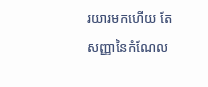រយារមកហើយ តែសញ្ញានៃកំណែល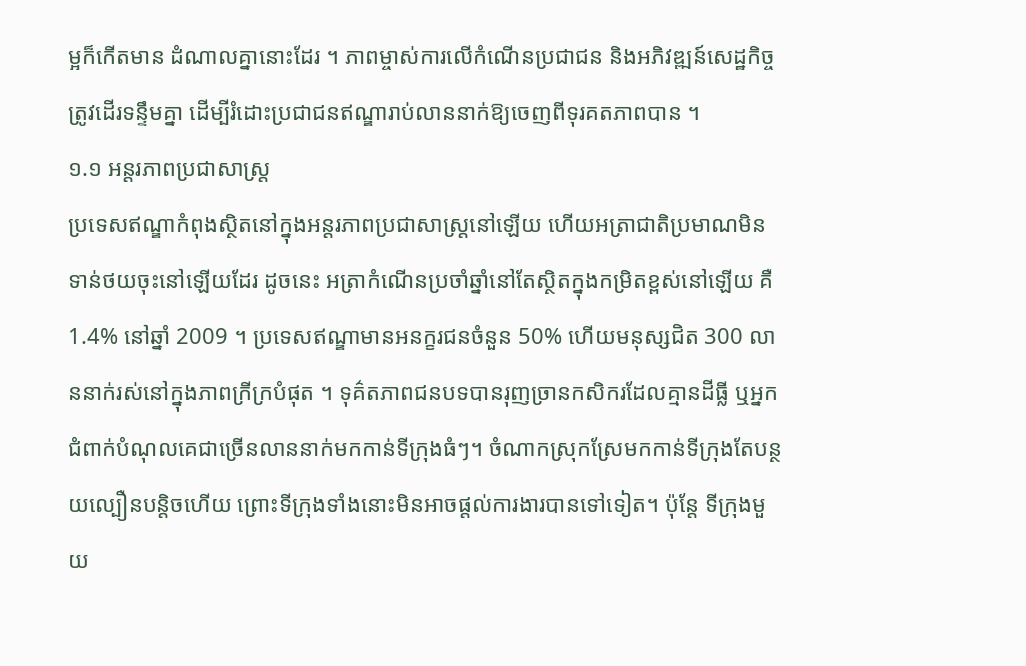ម្អក៏កើតមាន ដំណាលគ្នានោះដែរ ។ ភាពម្ចាស់ការលើកំណើនប្រជាជន និងអភិវឌ្ឍន៍សេដ្ឋកិច្ចត្រូវដើរទន្ទឹមគ្នា ដើម្បីរំដោះប្រជាជនឥណ្ឌារាប់លាននាក់ឱ្យចេញពីទុរគតភាពបាន ។
១.១ អន្តរភាពប្រជាសាស្ត្រ
ប្រទេសឥណ្ឌាកំពុងស្ថិតនៅក្នុងអន្តរភាពប្រជាសាស្ត្រនៅឡើយ ហើយអត្រាជាតិប្រមាណមិនទាន់ថយចុះនៅឡើយដែរ ដូចនេះ អត្រាកំណើនប្រចាំឆ្នាំនៅតែស្ថិតក្នុងកម្រិតខ្ពស់នៅឡើយ គឺ 1.4% នៅឆ្នាំ 2009 ។ ប្រទេសឥណ្ឌាមានអនក្ខរជនចំនួន 50% ហើយមនុស្សជិត 300 លាននាក់រស់នៅក្នុងភាពក្រីក្របំផុត ។ ទុគ៌តភាពជនបទបានរុញច្រានកសិករដែលគ្មានដីធ្លី ឬអ្នកជំពាក់បំណុលគេជាច្រើនលាននាក់មកកាន់ទីក្រុងធំៗ។ ចំណាកស្រុកស្រែមកកាន់ទីក្រុងតែបន្ថយល្បឿនបន្តិចហើយ ព្រោះទីក្រុងទាំងនោះមិនអាចផ្តល់ការងារបានទៅទៀត។ ប៉ុន្តែ ទីក្រុងមួយ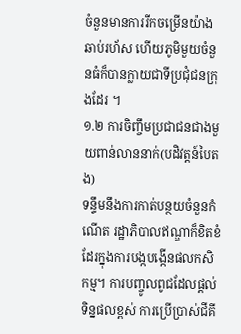ចំនួនមានការរីកចម្រើនយ៉ាងឆាប់រហ័ស ហើយភូមិមួយចំនួនធំក៏បានក្លាយជាទីប្រជុំជនក្រុងដែរ ។
១.២ ការចិញ្ចឹមប្រជាជនជាងមួយពាន់លាននាក់(បដិវត្តន៍បៃតង)
ទន្ទឹមនឹងការកាត់បន្ថយចំនួនកំណើត រដ្ឋាភិបាលឥណ្ឌាក៏ខិតខំដែរក្នុងការបង្កបង្កើនផលកសិកម្ម។ ការបញ្ចូលពូជដែលផ្តល់ទិន្នផលខ្ពស់ ការប្រើប្រាស់ជីគី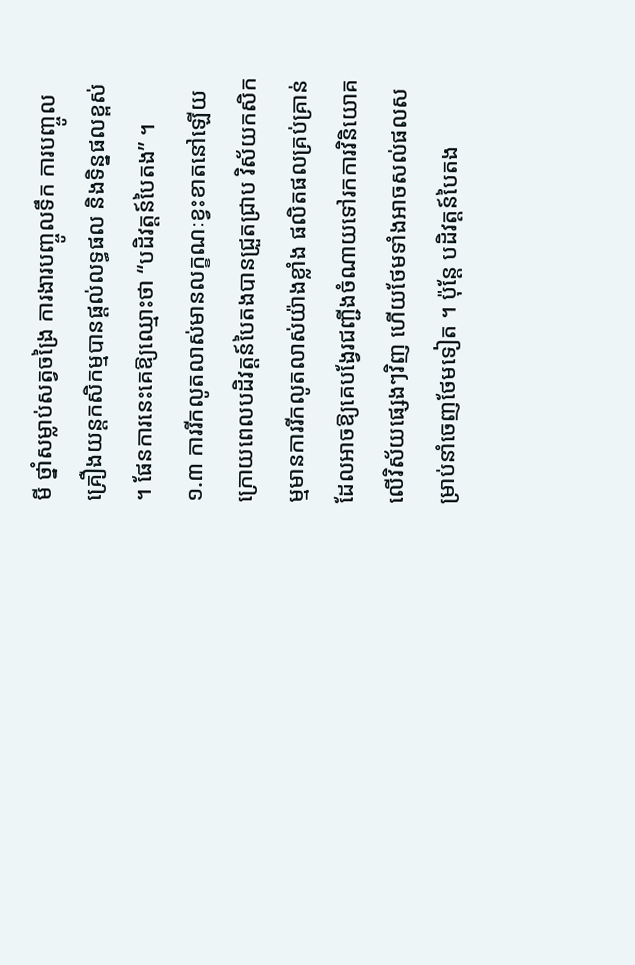មី ថ្នាំសម្លាប់សត្វចង្រៃ ការងារបញ្ចូលទឹក ការបញ្ចូលគ្រឿងយន្តកសិកម្មបានផ្តល់លទ្ធផល និងទិន្នផលខ្ពស់ ។ ផែនការនេះគេឱ្យឈ្មោះថា “បដិវត្តន៍បៃតង” ។
១.៣ ការរីកលូតលាស់មានលក្ខណៈខ្វះខាតនៅឡើយ
ក្រោយពេលបដិវត្តន៍បៃតងបានជ្រួតជ្រាប វិស័យកសិកម្មមានការរីកលូតលាស់យ៉ាងខ្លាំង ផលិតផលគ្រប់គ្រាន់ដែលអាចឱ្យគេបង្វែរជញ្ជីងចំណាយទៅរកការវិនិយោគលើវិស័យផ្សេងៗវិញ ហើយថែមទាំងអាចសល់ផលសម្រាប់នាំចេញថែមទៀត ។ ប៉ុន្តែ បដិវត្តន៍បៃតង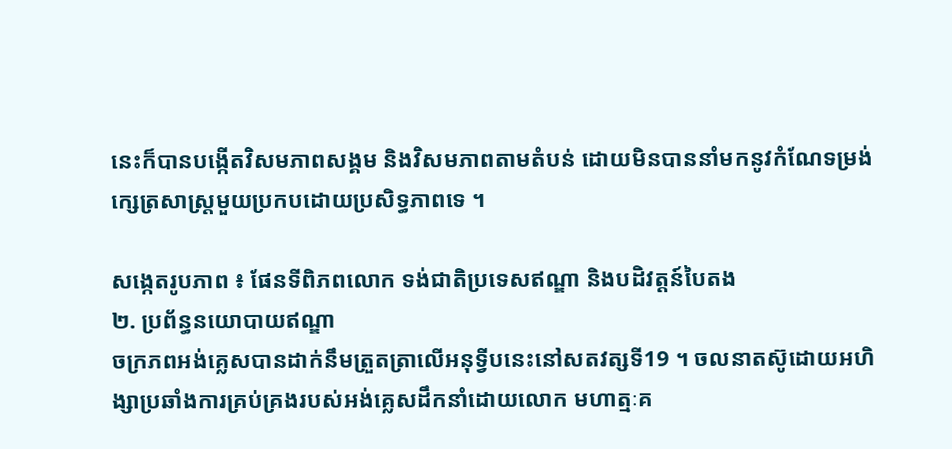នេះក៏បានបង្កើតវិសមភាពសង្គម និងវិសមភាពតាមតំបន់ ដោយមិនបាននាំមកនូវកំណែទម្រង់ ក្សេត្រសាស្ត្រមួយប្រកបដោយប្រសិទ្ធភាពទេ ។

សង្កេតរូបភាព ៖ ផែនទីពិភពលោក ទង់ជាតិប្រទេសឥណ្ឌា និងបដិវត្តន៍បៃតង
២. ប្រព័ន្ធនយោបាយឥណ្ឌា
ចក្រភពអង់គ្លេសបានដាក់នឹមត្រួតត្រាលើអនុទ្វីបនេះនៅសតវត្សទី19 ។ ចលនាតស៊ូដោយអហិង្សាប្រឆាំងការគ្រប់គ្រងរបស់អង់គ្លេសដឹកនាំដោយលោក មហាត្មៈគ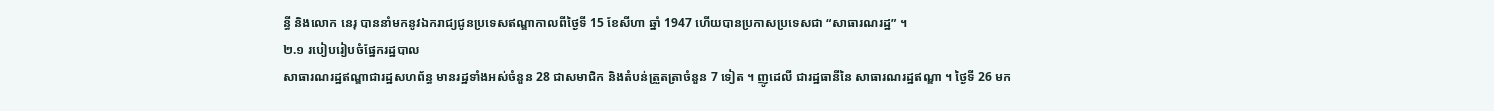ន្ធី និងលោក នេរុ បាននាំមកនូវឯករាជ្យជូនប្រទេសឥណ្ឌាកាលពីថ្ងៃទី 15 ខែសីហា ឆ្នាំ 1947 ហើយបានប្រកាសប្រទេសជា “សាធារណរដ្ឋ” ។
២.១ របៀបរៀបចំផ្នែករដ្ឋបាល
សាធារណរដ្ឋឥណ្ឌាជារដ្ឋសហព័ន្ធ មានរដ្ឋទាំងអស់ចំនួន 28 ជាសមាជិក និងតំបន់ត្រួតត្រាចំនួន 7 ទៀត ។ ញូដេលី ជារដ្ឋធានីនៃ សាធារណរដ្ឋឥណ្ឌា ។ ថ្ងៃទី 26 មក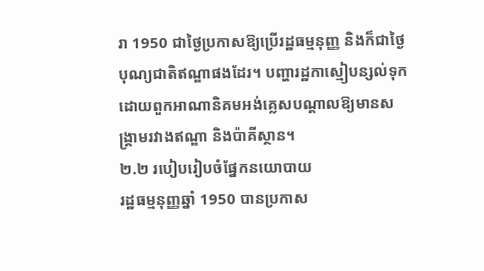រា 1950 ជាថ្ងៃប្រកាសឱ្យប្រើរដ្ឋធម្មនុញ្ញ និងក៏ជាថ្ងៃបុណ្យជាតិឥណ្ឌាផងដែរ។ បញ្ហារដ្ឋកាស្មៀបន្សល់ទុកដោយពួកអាណានិគមអង់គ្លេសបណ្ដាលឱ្យមានសង្គ្រាមរវាងឥណ្ឌា និងប៉ាគីស្ថាន។
២.២ របៀបរៀបចំផ្នែកនយោបាយ
រដ្ឋធម្មនុញ្ញឆ្នាំ 1950 បានប្រកាស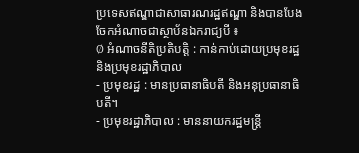ប្រទេសឥណ្ឌាជាសាធារណរដ្ឋឥណ្ឌា និងបានបែងចែកអំណាចជាស្ថាប័នឯករាជ្យបី ៖
Ø អំណាចនីតិប្រតិបត្តិ : កាន់កាប់ដោយប្រមុខរដ្ឋ និងប្រមុខរដ្ឋាភិបាល
- ប្រមុខរដ្ឋ : មានប្រធានាធិបតី និងអនុប្រធានាធិបតី។
- ប្រមុខរដ្ឋាភិបាល : មាននាយករដ្ឋមន្ត្រី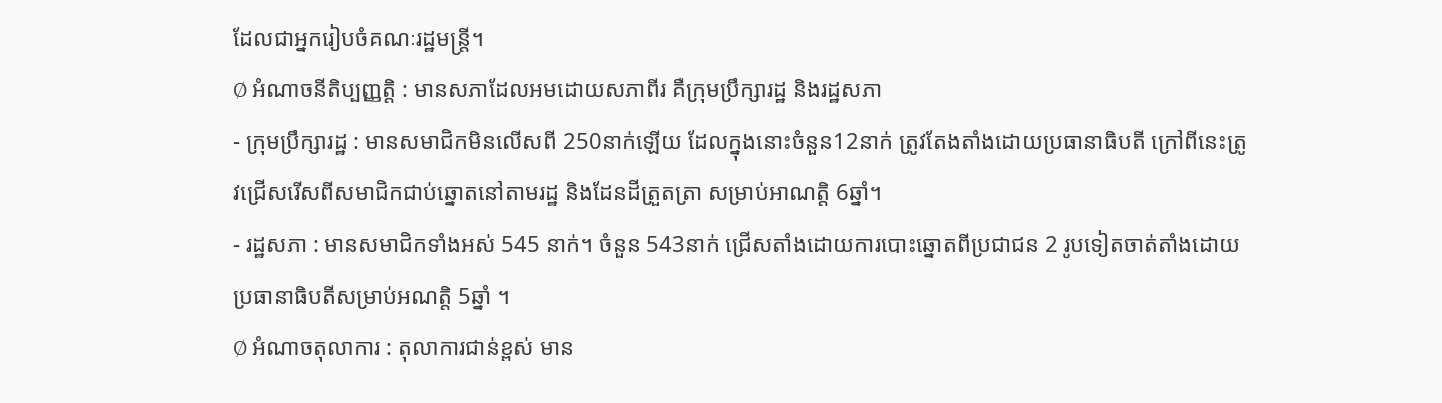ដែលជាអ្នករៀបចំគណៈរដ្ឋមន្ត្រី។
Ø អំណាចនីតិប្បញ្ញត្តិ : មានសភាដែលអមដោយសភាពីរ គឺក្រុមប្រឹក្សារដ្ឋ និងរដ្ឋសភា
- ក្រុមប្រឹក្សារដ្ឋ : មានសមាជិកមិនលើសពី 250នាក់ឡើយ ដែលក្នុងនោះចំនួន12នាក់ ត្រូវតែងតាំងដោយប្រធានាធិបតី ក្រៅពីនេះត្រូវជ្រើសរើសពីសមាជិកជាប់ឆ្នោតនៅតាមរដ្ឋ និងដែនដីត្រួតត្រា សម្រាប់អាណត្តិ 6ឆ្នាំ។
- រដ្ឋសភា : មានសមាជិកទាំងអស់ 545 នាក់។ ចំនួន 543នាក់ ជ្រើសតាំងដោយការបោះឆ្នោតពីប្រជាជន 2 រូបទៀតចាត់តាំងដោយប្រធានាធិបតីសម្រាប់អណត្តិ 5ឆ្នាំ ។
Ø អំណាចតុលាការ : តុលាការជាន់ខ្ពស់ មាន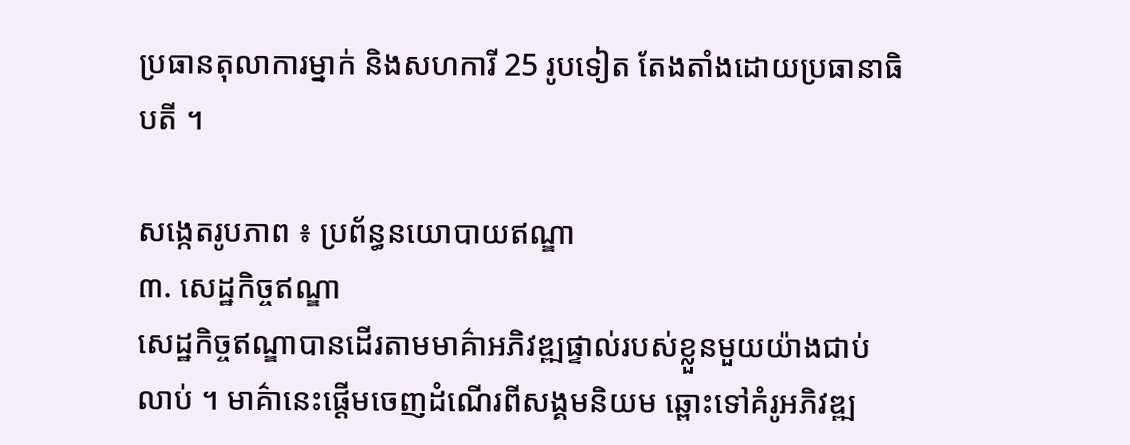ប្រធានតុលាការម្នាក់ និងសហការី 25 រូបទៀត តែងតាំងដោយប្រធានាធិបតី ។

សង្កេតរូបភាព ៖ ប្រព័ន្ធនយោបាយឥណ្ឌា
៣. សេដ្ឋកិច្ចឥណ្ឌា
សេដ្ឋកិច្ចឥណ្ឌាបានដើរតាមមាគ៌ាអភិវឌ្ឍផ្ទាល់របស់ខ្លួនមួយយ៉ាងជាប់លាប់ ។ មាគ៌ានេះផ្តើមចេញដំណើរពីសង្គមនិយម ឆ្ពោះទៅគំរូអភិវឌ្ឍ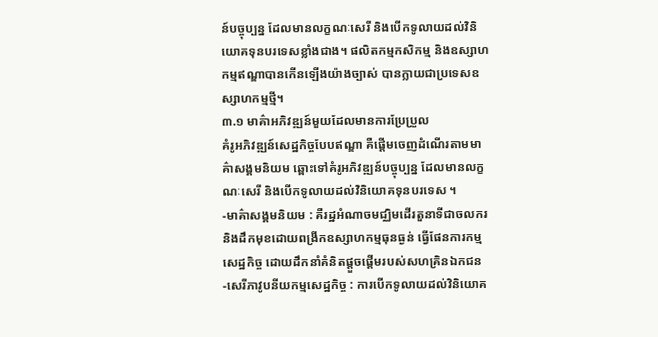ន៍បច្ចុប្បន្ន ដែលមានលក្ខណៈសេរី និងបើកទូលាយដល់វិនិយោគទុនបរទេសខ្លាំងជាង។ ផលិតកម្មកសិកម្ម និងឧស្សាហកម្មឥណ្ឌាបានកើនឡើងយ៉ាងច្បាស់ បានក្លាយជាប្រទេសឧស្សាហកម្មថ្មី។
៣.១ មាគ៌ាអភិវឌ្ឍន៍មួយដែលមានការប្រែប្រួល
គំរូអភិវឌ្ឍន៍សេដ្ឋកិច្ចបែបឥណ្ឌា គឺផ្តើមចេញដំណើរតាមមាគ៌ាសង្គមនិយម ឆ្ពោះទៅគំរូអភិវឌ្ឍន៍បច្ចុប្បន្ន ដែលមានលក្ខណៈសេរី និងបើកទូលាយដល់វិនិយោគទុនបរទេស ។
-មាគ៌ាសង្គមនិយម : គឺរដ្ឋអំណាចមជ្ឈិមដើរតួនាទីជាចលករ និងដឹកមុខដោយពង្រីកឧស្សាហកម្មធុនធ្ងន់ ធ្វើផែនការកម្មសេដ្ឋកិច្ច ដោយដឹកនាំគំនិតផ្តួចផ្តើមរបស់សហគ្រិនឯកជន
-សេរីភាវូបនីយកម្មសេដ្ឋកិច្ច : ការបើកទូលាយដល់វិនិយោគ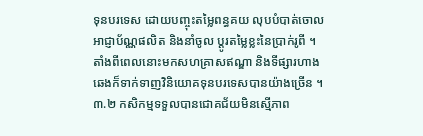ទុនបរទេស ដោយបញ្ចុះតម្លៃពន្ធគយ លុបបំបាត់ចោលអាជ្ញាប័ណ្ណផលិត និងនាំចូល ប្តូរតម្លៃខ្លះនៃប្រាក់រូពី ។ តាំងពីពេលនោះមកសហគ្រាសឥណ្ឌា និងទីផ្សារហាងឆេងក៏ទាក់ទាញវិនិយោគទុនបរទេសបានយ៉ាងច្រើន ។
៣.២ កសិកម្មទទួលបានជោគជ័យមិនស្មើភាព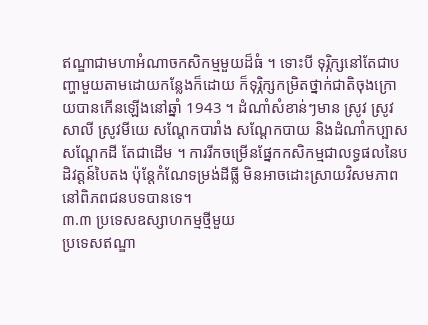ឥណ្ឌាជាមហាអំណាចកសិកម្មមួយដ៏ធំ ។ ទោះបី ទុរ្ភិក្សនៅតែជាបញ្ហាមួយតាមដោយកន្លែងក៏ដោយ ក៏ទុរ្ភិក្សកម្រិតថ្នាក់ជាតិចុងក្រោយបានកើនឡើងនៅឆ្នាំ 1943 ។ ដំណាំសំខាន់ៗមាន ស្រូវ ស្រូវសាលី ស្រូវមីយេ សណ្តែកបារាំង សណ្ដែកបាយ និងដំណាំកប្បាស សណ្ដែកដី តែជាដើម ។ ការរីកចម្រើនផ្នែកកសិកម្មជាលទ្ធផលនៃបដិវត្តន៍បៃតង ប៉ុន្តែកំណែទម្រង់ដីធ្លី មិនអាចដោះស្រាយវិសមភាពនៅពិភពជនបទបានទេ។
៣.៣ ប្រទេសឧស្សាហកម្មថ្មីមួយ
ប្រទេសឥណ្ឌា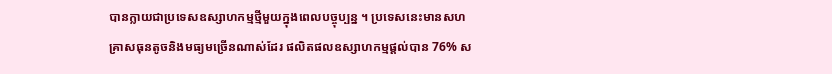បានក្លាយជាប្រទេសឧស្សាហកម្មថ្មីមួយក្នុងពេលបច្ចុប្បន្ន ។ ប្រទេសនេះមានសហគ្រាសធុនតូចនិងមធ្យមច្រើនណាស់ដែរ ផលិតផលឧស្សាហកម្មផ្តល់បាន 76% ស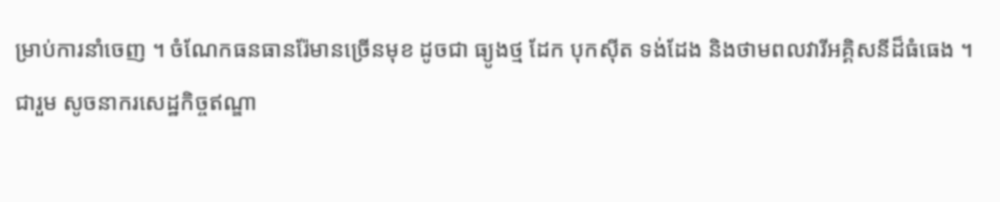ម្រាប់ការនាំចេញ ។ ចំណែកធនធានរ៉ែមានច្រើនមុខ ដូចជា ធ្យូងថ្ម ដែក បុកស៊ីត ទង់ដែង និងថាមពលវារីអគ្គិសនីដ៏ធំធេង ។
ជារួម សូចនាករសេដ្ឋកិច្ចឥណ្ឌា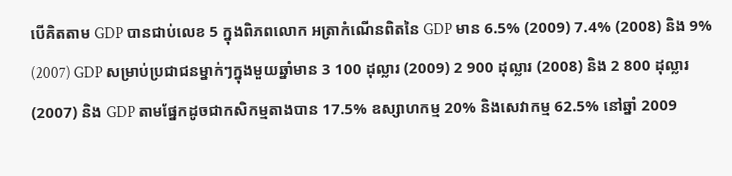បើគិតតាម GDP បានជាប់លេខ 5 ក្នុងពិភពលោក អត្រាកំណើនពិតនៃ GDP មាន 6.5% (2009) 7.4% (2008) និង 9% (2007) GDP សម្រាប់ប្រជាជនម្នាក់ៗក្នុងមួយឆ្នាំមាន 3 100 ដុល្លារ (2009) 2 900 ដុល្លារ (2008) និង 2 800 ដុល្លារ (2007) និង GDP តាមផ្នែកដូចជាកសិកម្មតាងបាន 17.5% ឧស្សាហកម្ម 20% និងសេវាកម្ម 62.5% នៅឆ្នាំ 2009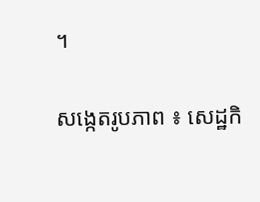។

សង្កេតរូបភាព ៖ សេដ្ឋកិ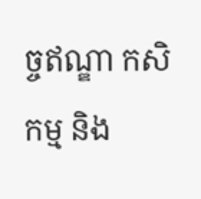ច្ចឥណ្ឌា កសិកម្ម និង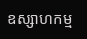ឧស្សាហកម្ម